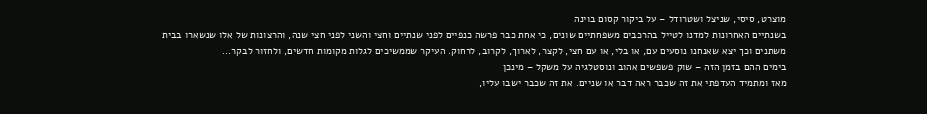מוצרט, סיסי, שניצל ושטרודל – על ביקור קסום בוינה
בשנתיים האחרונות למדנו לטייל בהרכבים משפחתיים שונים, כי אחת כבר פרשה כנפיים לפני שנתיים וחצי והשני לפני חצי שנה, והרצונות של אלו שנשארו בבית משתנים וכך יצא שאנחנו נוסעים עם, או בלי, או עם חצי, לקצר, לארוך, לקרוב, לרחוק. העיקר שממשיכים לגלות מקומות חדשים, ולחזור לבקר...
בימים ההם בזמן הזה – שוק פשפשים אהוב ונוסטלגיה על משקל – מינכן
מאז ומתמיד העדפתי את זה שכבר ראה דבר או שניים. את זה שכבר ישבו עליו,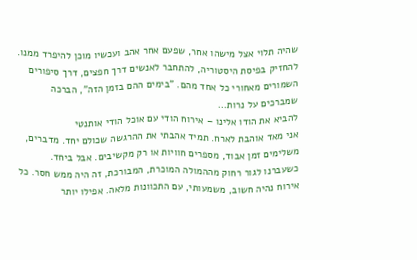שהיה תלוי אצל מישהו אחר, שפעם אחר אהב ועכשיו מוכן להיפרד ממנו. להחזיק בפיסת היסטוריה, להתחבר לאנשים דרך חפצים, דרך סיפורים השמורים מאחורי כל אחד מהם. "בימים ההם בזמן הזה", הברכה שמברכים על נרות...
להביא את הודו אלינו – אירוח הודי עם אוכל הודי אותנטי
אני מאד אוהבת לארח. תמיד אהבתי את ההרגשה שכולם יחד. מדברים, משלימים זמן אבוד, מספרים חוויות או רק מקשיבים. אבל ביחד. כשעברנו לגור רחוק מההמולה המוכרת, המבורכת, זה היה ממש חסר. כל אירוח נהיה חשוב, משמעותי, עם התכוונות מלאה. אפילו יותר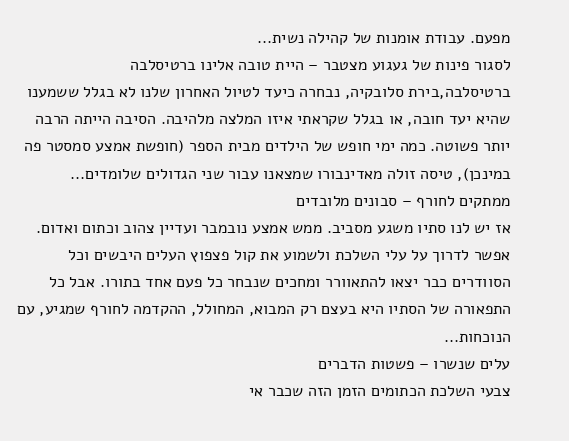מפעם. עבודת אומנות של קהילה נשית...
לסגור פינות של געגוע מצטבר – היית טובה אלינו ברטיסלבה
ברטיסלבה,בירת סלובקיה, נבחרה כיעד לטיול האחרון שלנו לא בגלל ששמענו שהיא יעד חובה, או בגלל שקראתי איזו המלצה מלהיבה. הסיבה הייתה הרבה יותר פשוטה. כמה ימי חופש של הילדים מבית הספר (חופשת אמצע סמסטר פה במינכן), טיסה זולה מאדינבורו שמצאנו עבור שני הגדולים שלומדים...
ממתקים לחורף – סבונים מלובדים
אז יש לנו סתיו משגע מסביב. ממש אמצע נובמבר ועדיין צהוב וכתום ואדום. אפשר לדרוך על עלי השלכת ולשמוע את קול פצפוץ העלים היבשים וכל הסוודרים כבר יצאו להתאוורר ומחכים שנבחר כל פעם אחד בתורו. אבל כל התפאורה של הסתיו היא בעצם רק המבוא, המחולל, ההקדמה לחורף שמגיע, עם הנוכחות...
עלים שנשרו – פשטות הדברים
צבעי השלכת הכתומים הזמן הזה שכבר אי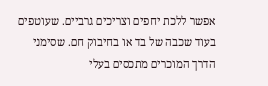אפשר ללכת יחפים וצריכים גרביים. שעוטפים בעוד שכבה של בד או בחיבוק חם. שסימני הדרך המוכרים מתכסים בעלי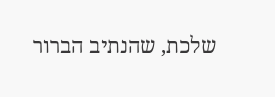שלכת, שהנתיב הברור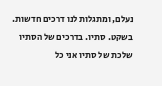נעלם, ומתגלות לנו דרכים חדשות. בשקט. סתיו. בדרכים של הסתיו שלכת של סתיו אני כל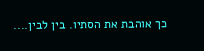כך אוהבת את הסתיו. בין לבין....